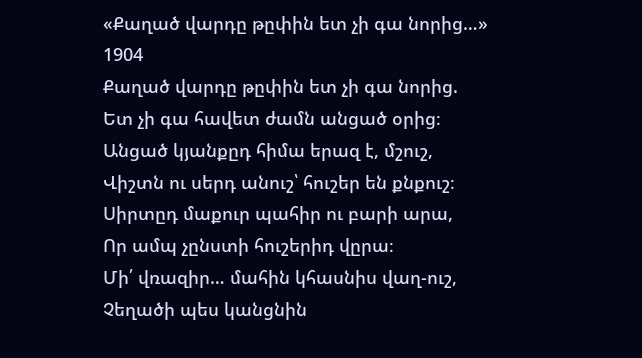«Քաղած վարդը թըփին ետ չի գա նորից…»
1904
Քաղած վարդը թըփին ետ չի գա նորից.
Ետ չի գա հավետ ժամն անցած օրից։
Անցած կյանքըդ հիմա երազ է, մշուշ,
Վիշտն ու սերդ անուշ՝ հուշեր են քնքուշ։
Սիրտըդ մաքուր պահիր ու բարի արա,
Որ ամպ չընստի հուշերիդ վըրա։
Մի՛ վռազիր… մահին կհասնիս վաղ-ուշ,
Չեղածի պես կանցնին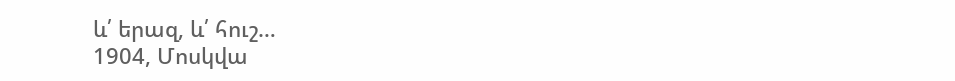և՛ երազ, և՛ հուշ…
1904, Մոսկվա